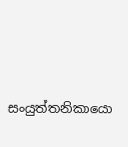සංයුත්තනිකායො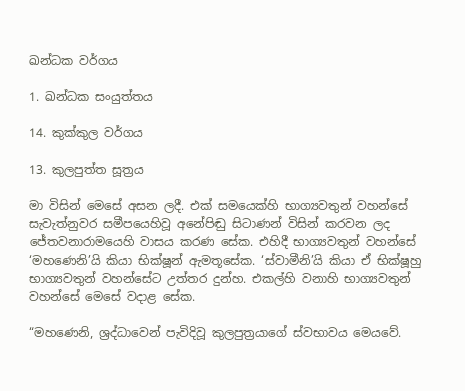ඛන්ධක වර්ගය

1. ඛන්ධක සංයුත්තය

14. කුක්කුල වර්ගය

13. කුලපුත්ත සූත්‍රය

මා විසින් මෙසේ අසන ලදී. එක් සමයෙක්හි භාග්‍යවතුන් වහන්සේ සැවැත්නුවර සමීපයෙහිවූ අනේපිඬු සිටාණන් විසින් කරවන ලද ජේතවනාරාමයෙහි වාසය කරණ සේක. එහිදී භාග්‍යවතුන් වහන්සේ ‘මහණෙනි’යි කියා භික්ෂූන් ඇමතූසේක. ‘ස්වාමීනි’යි කියා ඒ භික්ෂූහු භාග්‍යවතුන් වහන්සේට උත්තර දුන්හ. එකල්හි වනාහි භාග්‍යවතුන් වහන්සේ මෙසේ වදාළ සේක.

“මහණෙනි, ශ්‍රද්ධාවෙන් පැවිදිවූ කුලපුත්‍රයාගේ ස්වභාවය මෙයවේ.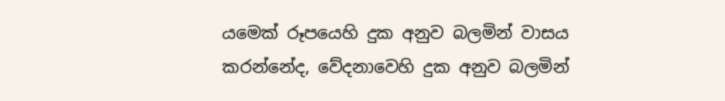යමෙක් රූපයෙහි දුක අනුව බලමින් වාසය කරන්නේද, වේදනාවෙහි දුක අනුව බලමින්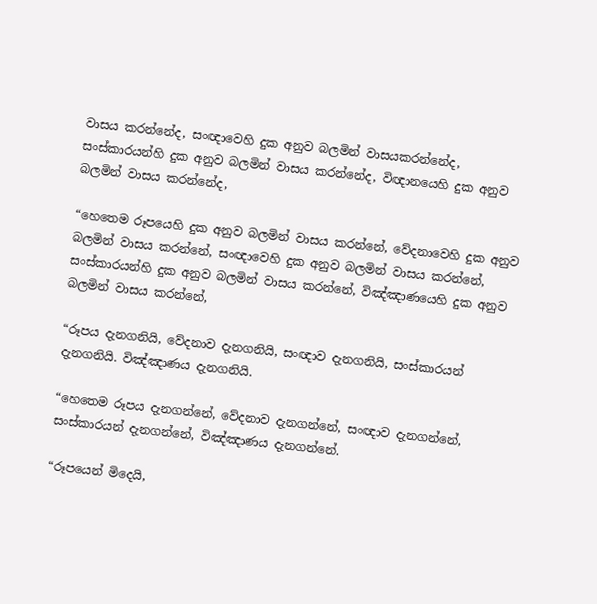වාසය කරන්නේද, සංඥාවෙහි දුක අනුව බලමින් වාසයකරන්නේද, සංස්කාරයන්හි දුක අනුව බලමින් වාසය කරන්නේද, විඥානයෙහි දුක අනුව බලමින් වාසය කරන්නේද,

“හෙතෙම රූපයෙහි දුක අනුව බලමින් වාසය කරන්නේ, වේදනාවෙහි දුක අනුව බලමින් වාසය කරන්නේ, සංඥාවෙහි දුක අනුව බලමින් වාසය කරන්නේ, සංස්කාරයන්හි දුක අනුව බලමින් වාසය කරන්නේ, විඤ්ඤාණයෙහි දුක අනුව බලමින් වාසය කරන්නේ,

“රූපය දැනගනියි, වේදනාව දැනගනියි, සංඥාව දැනගනියි, සංස්කාරයන් දැනගනියි. විඤ්ඤාණය දැනගනියි.

“හෙතෙම රූපය දැනගන්නේ, වේදනාව දැනගන්නේ, සංඥාව දැනගන්නේ, සංස්කාරයන් දැනගන්නේ, විඤ්ඤාණය දැනගන්නේ.

“රූපයෙන් මිදෙයි,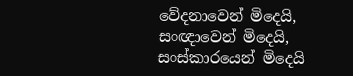වේදනාවෙන් මිදෙයි, සංඥාවෙන් මිදෙයි, සංස්කාරයෙන් මිදෙයි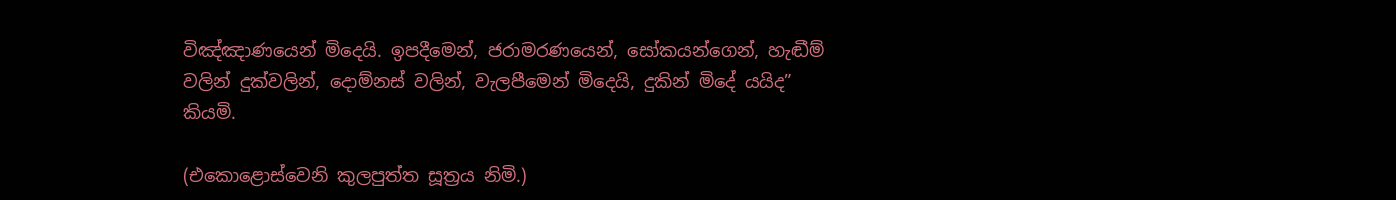විඤ්ඤාණයෙන් මිදෙයි. ඉපදීමෙන්, ජරාමරණයෙන්, සෝකයන්ගෙන්, හැඬීම් වලින් දුක්වලින්, දොම්නස් වලින්, වැලපීමෙන් මිදෙයි, දුකින් මිදේ යයිද” කියමි.

(එකොළොස්වෙනි කුලපුත්ත සූත්‍රය නිමි.)